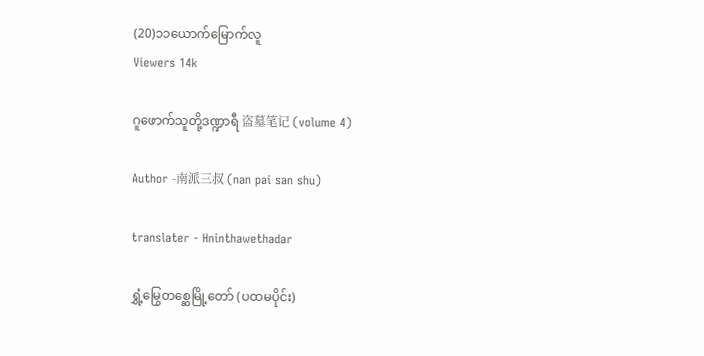(20)၁၁ယောက်မြောက်လူ
Viewers 14k

ဂူဖောက်သူတို့ဒဏ္ဍာရီ 盗墓笔记 (volume 4)

Author -南派三叔 (nan pai san shu)

translater - Hninthawethadar

ရွှံ့မြွေတစ္ဆေမြို့တော် (ပထမပိုင်း)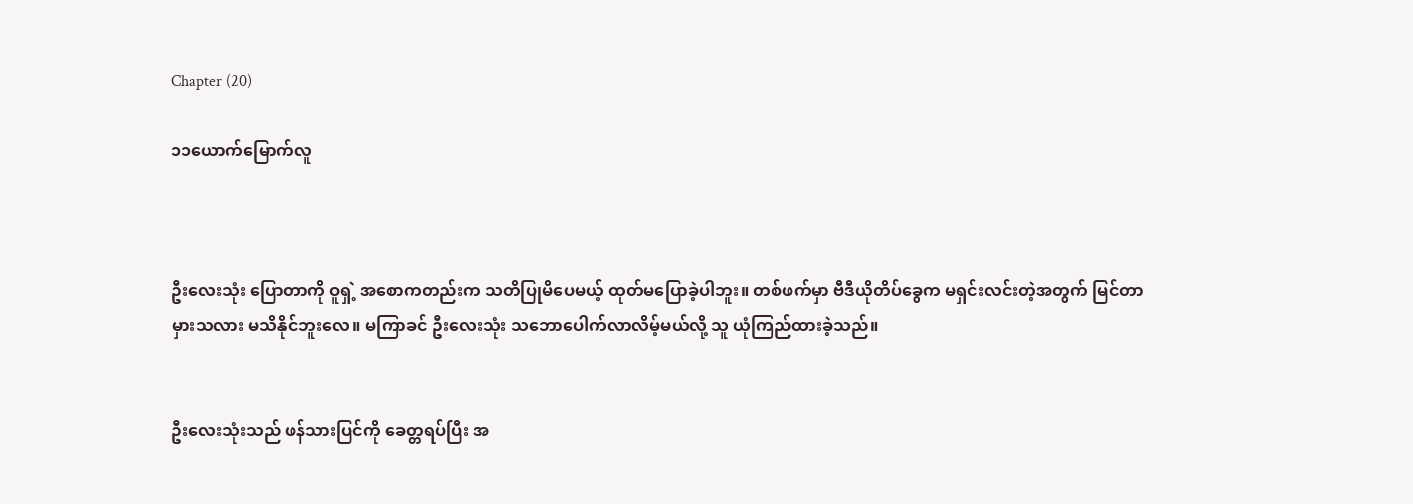Chapter (20)

၁၁ယောက်မြောက်လူ



ဦးလေးသုံး ပြောတာကို ဝူရှဲ့ အစောကတည်းက သတိပြုမိပေမယ့် ထုတ်မပြောခဲ့ပါဘူး။ တစ်ဖက်မှာ ဗီဒီယိုတိပ်ခွေက မရှင်းလင်းတဲ့အတွက် မြင်တာ မှားသလား မသိနိုင်ဘူးလေ။ မကြာခင် ဦးလေးသုံး သဘောပေါက်လာလိမ့်မယ်လို့ သူ ယုံကြည်ထားခဲ့သည်။


ဦးလေးသုံးသည် ဖန်သားပြင်ကို ခေတ္တရပ်ပြီး အ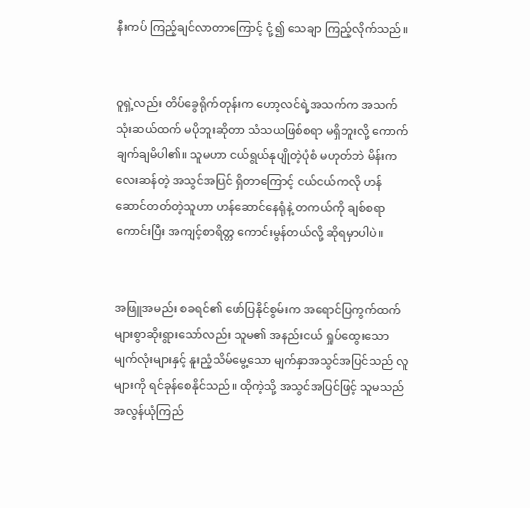နီးကပ် ကြည့်ချင်လာတာကြောင့် ငုံ့၍ သေချာ ကြည့်လိုက်သည်။


ဝူရှဲ့လည်း တိပ်ခွေရိုက်တုန်းက ဟော့လင်ရဲ့အသက်က အသက်သုံးဆယ်ထက် မပိုဘူးဆိုတာ သံသယဖြစ်စရာ မရှိဘူးလို့ ကောက်ချက်ချမိပါ၏။ သူမဟာ ငယ်ရွယ်နုပျိုတဲ့ပုံစံ မဟုတ်ဘဲ မိန်းကလေးဆန်တဲ့ အသွင်အပြင် ရှိတာကြောင့် ငယ်ငယ်ကလို ဟန်ဆောင်တတ်တဲ့သူဟာ ဟန်ဆောင်နေရုံနဲ့ တကယ်ကို ချစ်စရာကောင်းပြီး အကျင့်စာရိတ္တ ကောင်းမွန်တယ်လို့ ဆိုရမှာပါပဲ။


အဖြူအမည်း စခရင်၏ ဖော်ပြနိုင်စွမ်းက အရောင်ပြကွက်ထက် များစွာဆိုးရွားသော်လည်း သူမ၏ အနည်းငယ် ရှုပ်ထွေးသော မျက်လုံးများနှင့် နူးညံ့သိမ်မွေ့သော မျက်နှာအသွင်အပြင်သည် လူများကို ရင်ခုန်စေနိုင်သည်။ ထိုကဲ့သို့ အသွင်အပြင်ဖြင့် သူမသည် အလွန်ယုံကြည်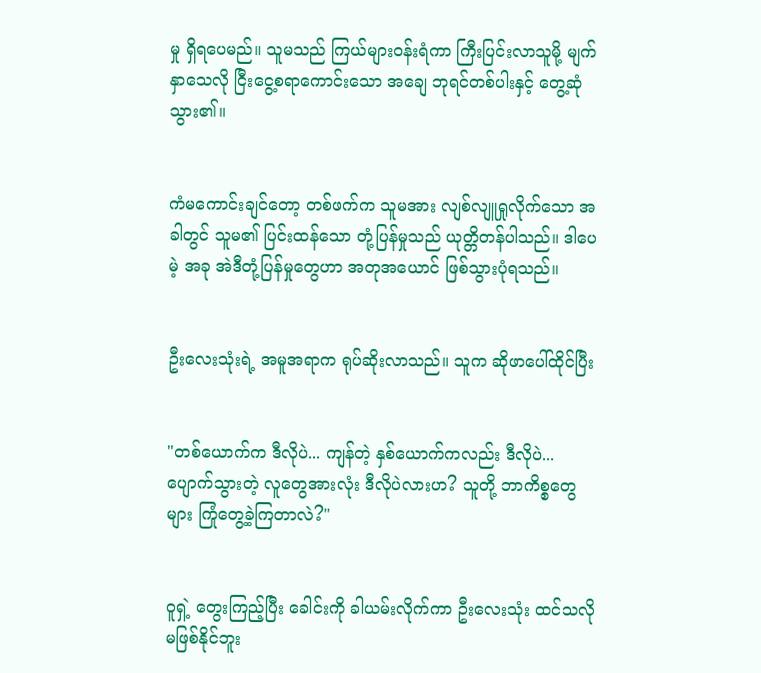မှု ရှိရပေမည်။ သူမသည် ကြယ်များဝန်းရံကာ ကြီးပြင်းလာသူမို့ မျက်နှာသေလို ငြီးငွေ့စရာကောင်းသော အချေ ဘုရင်တစ်ပါးနှင့် တွေ့ဆုံသွား၏။


ကံမကောင်းချင်တော့ တစ်ဖက်က သူမအား လျစ်လျူရှုလိုက်သော အခါတွင် သူမ၏ ပြင်းထန်သော တုံ့ပြန်မှုသည် ယုတ္တိတန်ပါသည်။ ဒါပေမဲ့ အခု အဲဒီတုံ့ပြန်မှုတွေဟာ အတုအယောင် ဖြစ်သွားပုံရသည်။


ဦးလေးသုံးရဲ့ အမူအရာက ရုပ်ဆိုးလာသည်။ သူက ဆိုဖာပေါ်ထိုင်ပြီး


"တစ်ယောက်က ဒီလိုပဲ... ကျန်တဲ့ နှစ်ယောက်ကလည်း ဒီလိုပဲ... ပျောက်သွားတဲ့ လူတွေအားလုံး ဒီလိုပဲလားဟ? သူတို့ ဘာကိစ္စတွေများ ကြုံတွေ့ခဲ့ကြတာလဲ?"


ဝူရှဲ့ တွေးကြည့်ပြီး ခေါင်းကို ခါယမ်းလိုက်ကာ ဦးလေးသုံး ထင်သလို မဖြစ်နိုင်ဘူး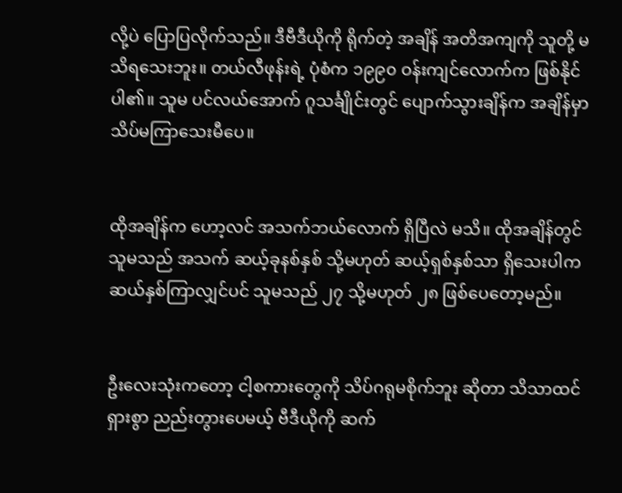လို့ပဲ ပြောပြလိုက်သည်။ ဒီဗီဒီယိုကို ရိုက်တဲ့ အချိန် အတိအကျကို သူတို့ မသိရသေးဘူး။ တယ်လီဖုန်းရဲ့ ပုံစံက ၁၉၉၀ ဝန်းကျင်လောက်က ဖြစ်နိုင်ပါ၏။ သူမ ပင်လယ်အောက် ဂူသင်္ချိုင်းတွင် ပျောက်သွားချိန်က အချိန်မှာ သိပ်မကြာသေးမီပေ။


ထိုအချိန်က ဟော့လင် အသက်ဘယ်လောက် ရှိပြီလဲ မသိ။ ထိုအချိန်တွင် သူမသည် အသက် ဆယ့်ခုနစ်နှစ် သို့မဟုတ် ဆယ့်ရှစ်နှစ်သာ ရှိသေးပါက ဆယ်နှစ်ကြာလျှင်ပင် သူမသည် ၂၇ သို့မဟုတ် ၂၈ ဖြစ်ပေတော့မည်။


ဦးလေးသုံးကတော့ ငါ့စကားတွေကို သိပ်ဂရုမစိုက်ဘူး ဆိုတာ သိသာထင်ရှားစွာ ညည်းတွားပေမယ့် ဗီဒီယိုကို ဆက်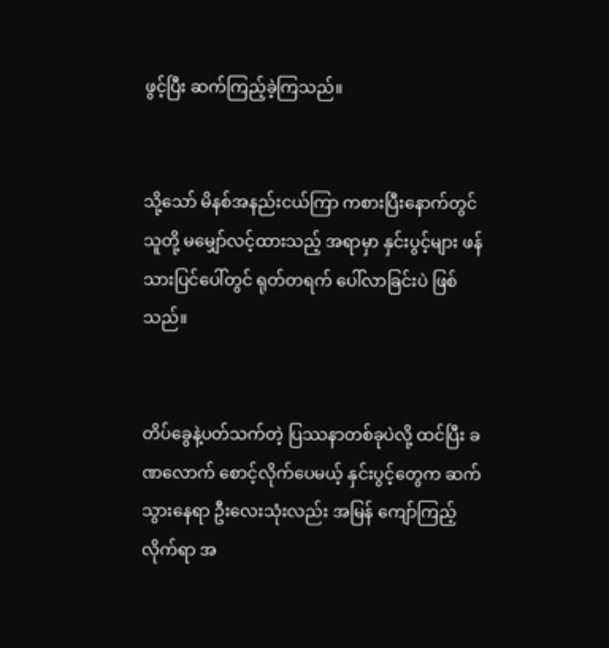ဖွင့်ပြီး ဆက်ကြည့်ခဲ့ကြသည်။


သို့သော် မိနစ်အနည်းငယ်ကြာ ကစားပြီးနောက်တွင် သူတို့ မမျှော်လင့်ထားသည့် အရာမှာ နှင်းပွင့်များ ဖန်သားပြင်ပေါ်တွင် ရုတ်တရက် ပေါ်လာခြင်းပဲ ဖြစ်သည်။


တိပ်ခွေနဲ့ပတ်သက်တဲ့ ပြဿနာတစ်ခုပဲလို့ ထင်ပြီး ခဏလောက် စောင့်လိုက်ပေမယ့် နှင်းပွင့်တွေက ဆက်သွားနေရာ ဦးလေးသုံးလည်း အမြန် ကျော်ကြည့်လိုက်ရာ အ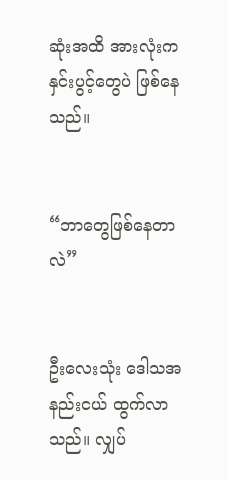ဆုံးအထိ အားလုံးက နှင်းပွင့်တွေပဲ ဖြစ်နေသည်။


“ဘာတွေဖြစ်နေတာလဲ”


ဦးလေးသုံး ဒေါသအနည်းငယ် ထွက်လာသည်။ လျှပ်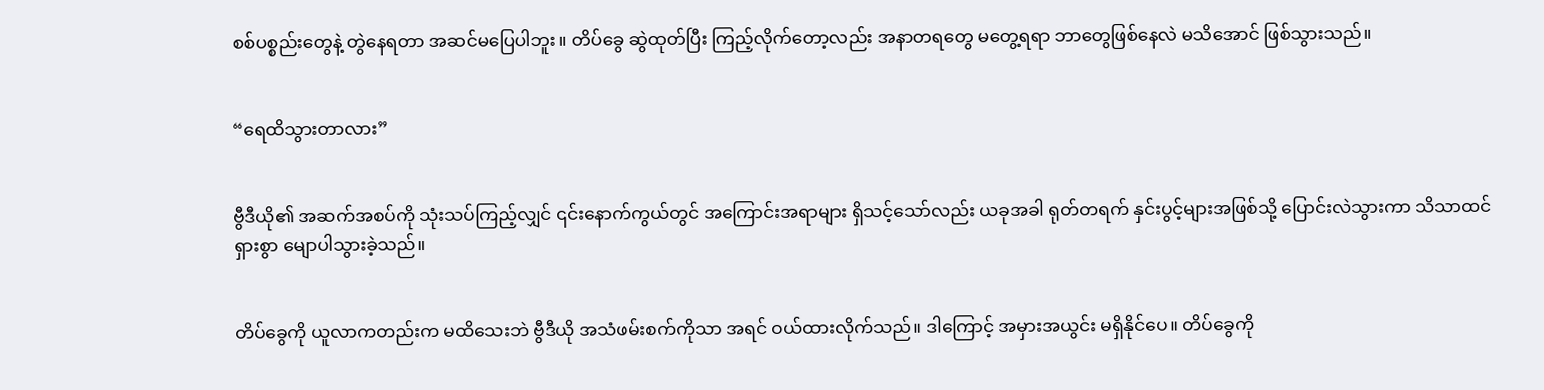စစ်ပစ္စည်းတွေနဲ့ တွဲနေရတာ အဆင်မပြေပါဘူး။ တိပ်ခွေ ဆွဲထုတ်ပြီး ကြည့်လိုက်တော့လည်း အနာတရတွေ မတွေ့ရရာ ဘာတွေဖြစ်နေလဲ မသိအောင် ဖြစ်သွားသည်။


“ရေထိသွားတာလား”


ဗွီဒီယို၏ အဆက်အစပ်ကို သုံးသပ်ကြည့်လျှင် ၎င်းနောက်ကွယ်တွင် အကြောင်းအရာများ ရှိသင့်သော်လည်း ယခုအခါ ရုတ်တရက် နှင်းပွင့်များအဖြစ်သို့ ပြောင်းလဲသွားကာ သိသာထင်ရှားစွာ မျောပါသွားခဲ့သည်။


တိပ်ခွေကို ယူလာကတည်းက မထိသေးဘဲ ဗွီဒီယို အသံဖမ်းစက်ကိုသာ အရင် ဝယ်ထားလိုက်သည်။ ဒါကြောင့် အမှားအယွင်း မရှိနိုင်ပေ။ တိပ်ခွေကို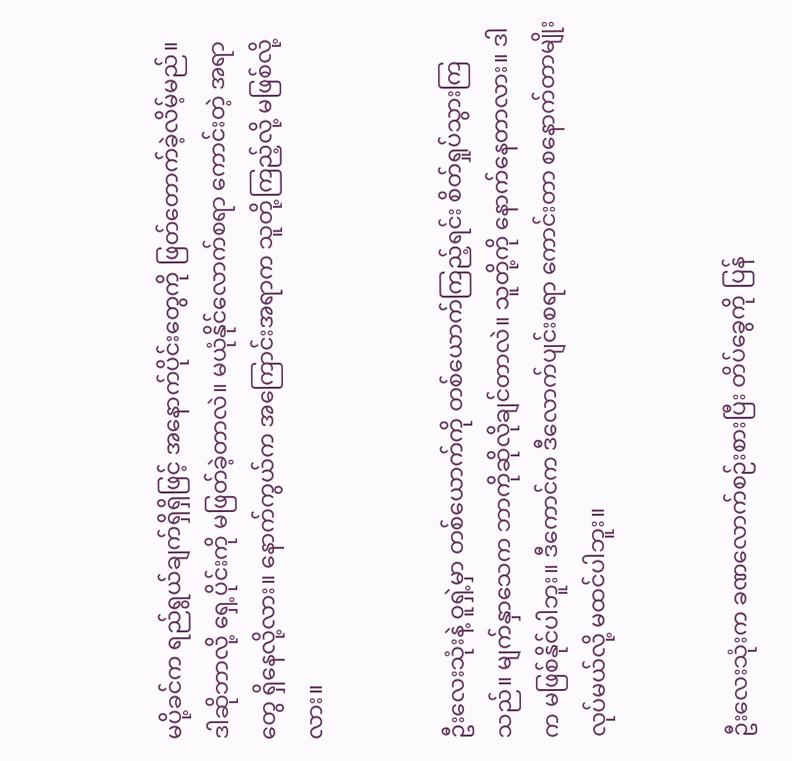မပို့ခင်က ရည်ရွယ်ချက်ရှိရှိဖြင့် အနောက်ပိုင်းတွေကို ဖြတ်တောက်ခဲ့လိမ့်မည်။ ဒါဆိုဘာလို့ ရှေ့ပိုင်းကို မဖြတ်ခဲ့တာလဲ။ မယုံနိုင်လောက်စရာ ကောင်းတဲ့ အရာတွေ ရှိနေလို့လား။ နောက်ကွယ်က အကြောင်းအရာက သူတို့ကြည့်လို့ မဖြစ်လို့လား။


ဦးလေးသုံးနဲ့ ဝူရှဲ့မှာ တစ်ယောက်ကို တစ်ယောက်ကြည့်ရင်း စိတ်ရှုပ်သွားကြသည်။ မျက်နှာသေက ဘာကိုဆိုလိုချင်တာလဲ။ သူတို့ကို နောက်နေတာလား။ ဒါက မဖြစ်နိုင်ပါဘူး။ ဒီကောင်က ဒီလောက်ပျင်းစရာ ကောင်းတာ စနောက်တာမျိုး လုပ်မယ်လို့ မထင်ပါဘူး။


ဦးလေးသုံးက ခဏလောက်စဉ်းစားပြီး တိပ်ခွေကို ပြန်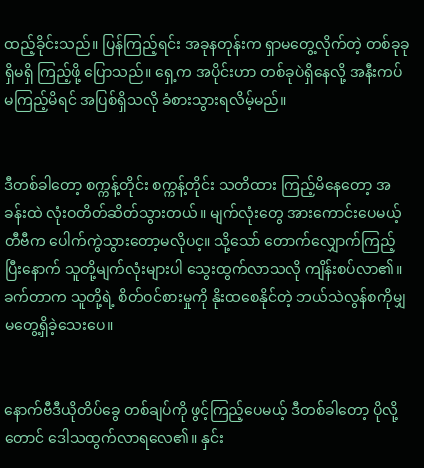ထည့်ခိုင်းသည်။ ပြန်ကြည့်ရင်း အခုနတုန်းက ရှာမတွေ့လိုက်တဲ့ တစ်ခုခုရှိမရှိ ကြည့်ဖို့ ပြောသည်။ ရှေ့က အပိုင်းဟာ တစ်ခုပဲရှိနေလို့ အနီးကပ်မကြည့်မိရင် အပြစ်ရှိသလို ခံစားသွားရလိမ့်မည်။


ဒီတစ်ခါတော့ စက္ကန့်တိုင်း စက္ကန့်တိုင်း သတိထား ကြည့်မိနေတော့ အခန်းထဲ လုံးဝတိတ်ဆိတ်သွားတယ်။ မျက်လုံးတွေ အားကောင်းပေမယ့် တီဗီက ပေါက်ကွဲသွားတော့မလိုပင့။ သို့သော် တောက်လျှောက်ကြည့်ပြီးနောက် သူတို့မျက်လုံးများပါ သွေးထွက်လာသလို ကျိန်းစပ်လာ၏။ ခက်တာက သူတို့ရဲ့ စိတ်ဝင်စားမှုကို နိုးထစေနိုင်တဲ့ ဘယ်သဲလွန်စကိုမျှ မတွေ့ရှိခဲ့သေးပေ။


နောက်ဗီဒီယိုတိပ်ခွေ တစ်ချပ်ကို ဖွင့်ကြည့်ပေမယ့် ဒီတစ်ခါတော့ ပိုလို့တောင် ဒေါသထွက်လာရလေ၏။ နှင်း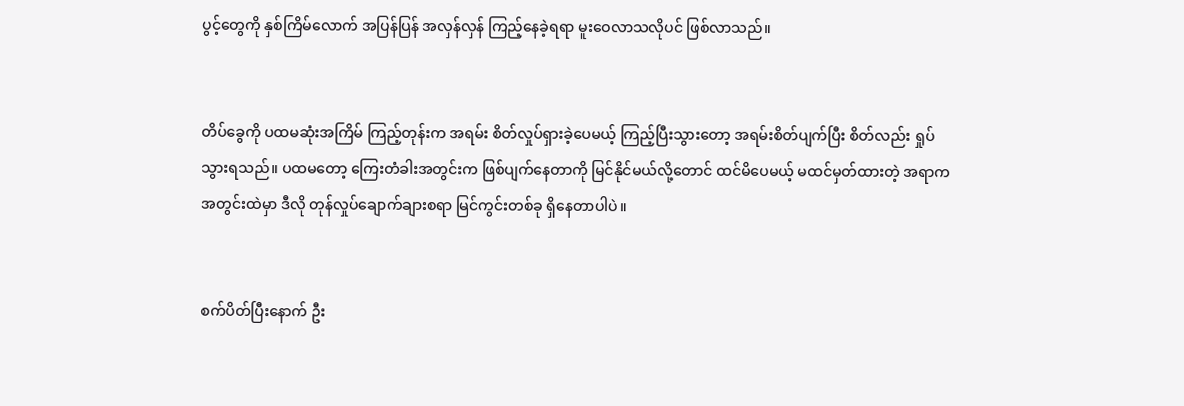ပွင့်တွေကို နှစ်ကြိမ်လောက် အပြန်ပြန် အလှန်လှန် ကြည့်နေခဲ့ရရာ မူးဝေလာသလိုပင် ဖြစ်လာသည်။


တိပ်ခွေကို ပထမဆုံးအကြိမ် ကြည့်တုန်းက အရမ်း စိတ်လှုပ်ရှားခဲ့ပေမယ့် ကြည့်ပြီးသွားတော့ အရမ်းစိတ်ပျက်ပြီး စိတ်လည်း ရှုပ်သွားရသည်။ ပထမတော့ ကြေးတံခါးအတွင်းက ဖြစ်ပျက်နေတာကို မြင်နိုင်မယ်လို့တောင် ထင်မိပေမယ့် မထင်မှတ်ထားတဲ့ အရာက အတွင်းထဲမှာ ဒီလို တုန်လှုပ်ချောက်ချားစရာ မြင်ကွင်းတစ်ခု ရှိနေတာပါပဲ။


စက်ပိတ်ပြီးနောက် ဦး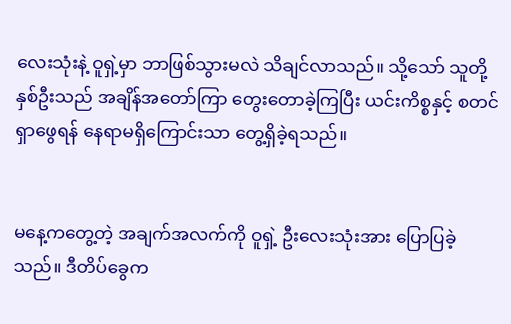လေးသုံးနဲ့ ဝူရှဲ့မှာ ဘာဖြစ်သွားမလဲ သိချင်လာသည်။ သို့သော် သူတို့နှစ်ဦးသည် အချိန်အတော်ကြာ တွေးတောခဲ့ကြပြီး ယင်းကိစ္စနှင့် စတင်ရှာဖွေရန် နေရာမရှိကြောင်းသာ တွေ့ရှိခဲ့ရသည်။


မနေ့ကတွေ့တဲ့ အချက်အလက်ကို ဝူရှဲ့ ဦးလေးသုံးအား ပြောပြခဲ့သည်။ ဒီတိပ်ခွေက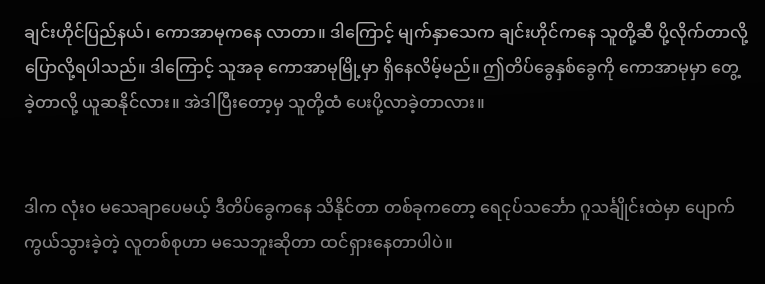ချင်းဟိုင်ပြည်နယ်၊ ကောအာမုကနေ လာတာ။ ဒါကြောင့် မျက်နှာသေက ချင်းဟိုင်ကနေ သူတို့ဆီ ပို့လိုက်တာလို့ ပြောလို့ရပါသည်။ ဒါကြောင့် သူအခု ကောအာမုမြို့မှာ ရှိနေလိမ့်မည်။ ဤတိပ်ခွေနှစ်ခွေကို ကောအာမုမှာ တွေ့ခဲ့တာလို့ ယူဆနိုင်လား။ အဲဒါပြီးတော့မှ သူတို့ထံ ပေးပို့လာခဲ့တာလား။


ဒါက လုံးဝ မသေချာပေမယ့် ဒီတိပ်ခွေကနေ သိနိုင်တာ တစ်ခုကတော့ ရေငုပ်သင်္ဘော ဂူသင်္ချိုင်းထဲမှာ ပျောက်ကွယ်သွားခဲ့တဲ့ လူတစ်စုဟာ မသေဘူးဆိုတာ ထင်ရှားနေတာပါပဲ။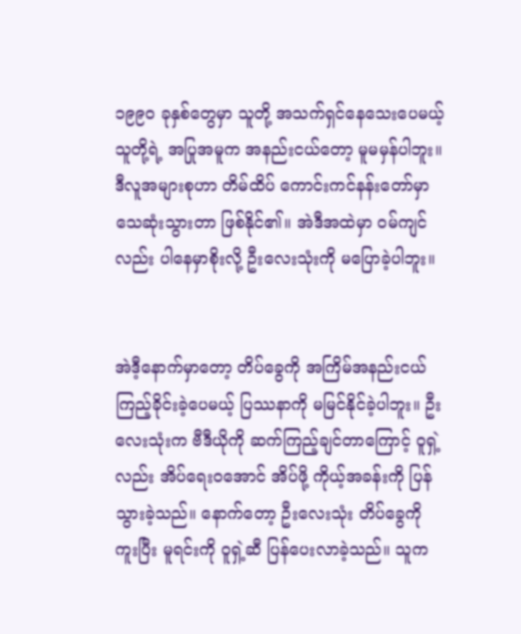၁၉၉၀ ခုနှစ်တွေမှာ သူတို့ အသက်ရှင်နေသေးပေမယ့် သူတို့ရဲ့ အပြုအမူက အနည်းငယ်တော့ မူမမှန်ပါဘူး။ ဒီလူအများစုဟာ တိမ်ထိပ် ကောင်းကင်နန်းတော်မှာ သေဆုံးသွားတာ ဖြစ်နိုင်၏။ အဲဒီအထဲမှာ ဝမ်ကျင်လည်း ပါနေမှာစိုးလို့ ဦးလေးသုံးကို မပြောခဲ့ပါဘူး။


အဲဒီ့နောက်မှာတော့ တိပ်ခွေကို အကြိမ်အနည်းငယ် ကြည့်ခိုင်းခဲ့ပေမယ့် ပြဿနာကို မမြင်နိုင်ခဲ့ပါဘူး။ ဦးလေးသုံးက ဗီဒီယိုကို ဆက်ကြည့်ချင်တာကြောင့် ဝူရှဲ့လည်း အိပ်ရေးဝအောင် အိပ်ဖို့ ကိုယ့်အခန်းကို ပြန်သွားခဲ့သည်။ နောက်တော့ ဦးလေးသုံး တိပ်ခွေကို ကူးပြီး မူရင်းကို ဝူရှဲ့ဆီ ပြန်ပေးလာခဲ့သည်။ သူက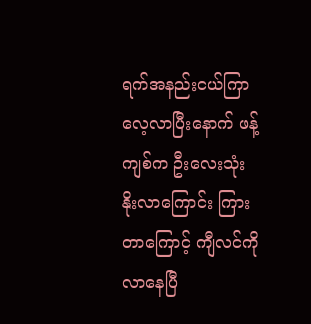ရက်အနည်းငယ်ကြာ လေ့လာပြီးနောက် ဖန့်ကျစ်က ဦးလေးသုံး နိုးလာကြောင်း ကြားတာကြောင့် ကျီလင်ကို လာနေပြီ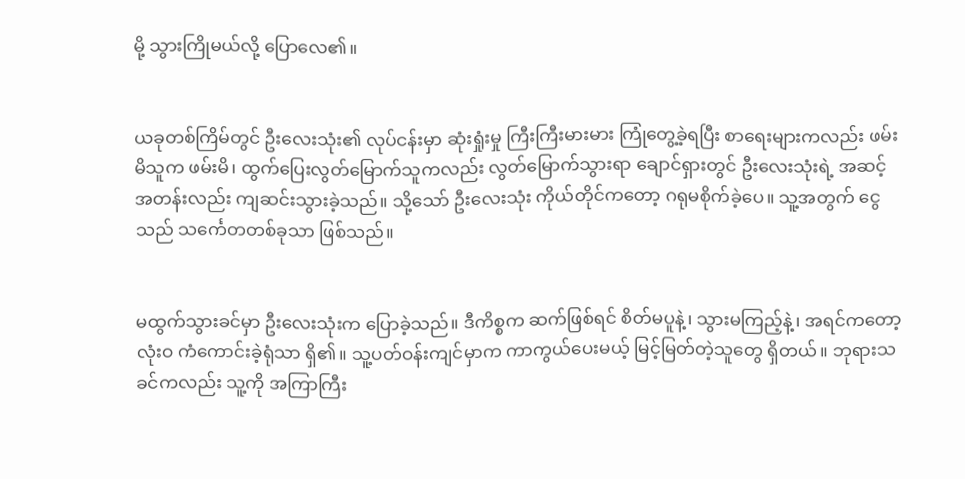မို့ သွားကြိုမယ်လို့ ပြောလေ၏။


ယခုတစ်ကြိမ်တွင် ဦးလေးသုံး၏ လုပ်ငန်းမှာ ဆုံးရှုံးမှု ကြီးကြီးမားမား ကြုံတွေ့ခဲ့ရပြီး စာရေးများကလည်း ဖမ်းမိသူက ဖမ်းမိ၊ ထွက်ပြေးလွတ်မြောက်သူကလည်း လွတ်မြောက်သွားရာ ချောင်ရှားတွင် ဦးလေးသုံးရဲ့ အဆင့်အတန်းလည်း ကျဆင်းသွားခဲ့သည်။ သို့သော် ဦးလေးသုံး ကိုယ်တိုင်ကတော့ ဂရုမစိုက်ခဲ့ပေ။ သူ့အတွက် ငွေသည် သင်္ကေတတစ်ခုသာ ဖြစ်သည်။


မထွက်သွားခင်မှာ ဦးလေးသုံးက ပြောခဲ့သည်။ ဒီကိစ္စက ဆက်ဖြစ်ရင် စိတ်မပူနဲ့၊ သွားမကြည့်နဲ့၊ အရင်ကတော့ လုံးဝ ကံကောင်းခဲ့ရုံသာ ရှိ၏။ သူ့ပတ်ဝန်းကျင်မှာက ကာကွယ်ပေးမယ့် မြင့်မြတ်တဲ့သူတွေ ရှိတယ်။ ဘုရားသခင်ကလည်း သူ့ကို အကြာကြီး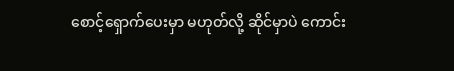စောင့်ရှောက်ပေးမှာ မဟုတ်လို့ ဆိုင်မှာပဲ ကောင်း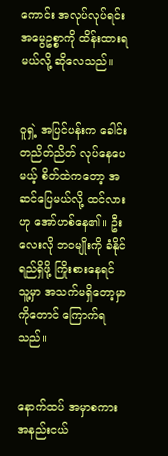ကောင်း အလုပ်လုပ်ရင်း အမွေဥစ္စာကို ထိန်းထားရမယ်လို့ ဆိုလေသည်။


ဝူရှဲ့ အပြင်ပန်းက ခေါင်းတညိတ်ညိတ် လုပ်နေပေမယ့် စိတ်ထဲကတော့ အဆင်ပြေမယ်လို့ ထင်လားဟု အော်ဟစ်နေ၏။ ဦးလေးလို ဘဝမျိုးကို ခံနိုင်ရည်ရှိဖို့ ကြိုးစားနေရင် သူ့မှာ အသက်မရှိတော့မှာကိုတောင် ကြောက်ရသည်။


နောက်ထပ် အမှာစကား အနည်းငယ်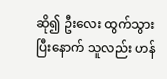ဆို၍ ဦးလေး ထွက်သွားပြီးနောက် သူလည်း ဟန်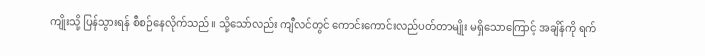ကျိုးသို့ ပြန်သွားရန် စီစဉ်နေလိုက်သည်။ သို့သော်လည်း ကျီလင်တွင် ကောင်းကောင်းလည်ပတ်တာမျိုး မရှိသောကြောင့် အချိန်ကို ရက်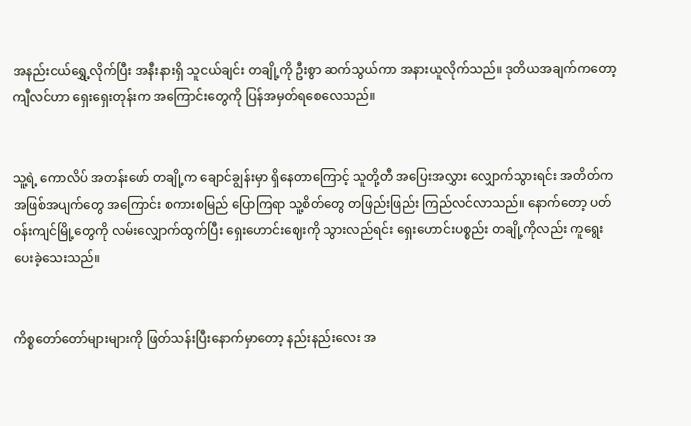အနည်းငယ်ရွှေ့လိုက်ပြီး အနီးနားရှိ သူငယ်ချင်း တချို့ကို ဦးစွာ ဆက်သွယ်ကာ အနားယူလိုက်သည်။ ဒုတိယအချက်ကတော့ ကျီလင်ဟာ ရှေးရှေးတုန်းက အကြောင်းတွေကို ပြန်အမှတ်ရစေလေသည်။


သူ့ရဲ့ ကောလိပ် အတန်းဖော် တချို့က ချောင်ချွန်းမှာ ရှိနေတာကြောင့် သူတို့တီ အပြေးအလွှား လျှောက်သွားရင်း အတိတ်က အဖြစ်အပျက်တွေ အကြောင်း စကားစမြည် ပြောကြရာ သူ့စိတ်တွေ တဖြည်းဖြည်း ကြည်လင်လာသည်။ နောက်တော့ ပတ်ဝန်းကျင်မြို့တွေကို လမ်းလျှောက်ထွက်ပြီး ရှေးဟောင်းဈေးကို သွားလည်ရင်း ရှေးဟောင်းပစ္စည်း တချို့ကိုလည်း ကူရွေးပေးခဲ့သေးသည်။


ကိစ္စတော်တော်များများကို ဖြတ်သန်းပြီးနောက်မှာတော့ နည်းနည်းလေး အ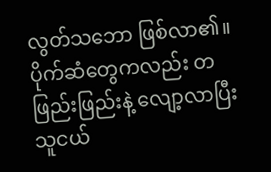လွတ်သဘော ဖြစ်လာ၏။ ပိုက်ဆံတွေကလည်း တဖြည်းဖြည်းနဲ့ လျော့လာပြီး သူငယ်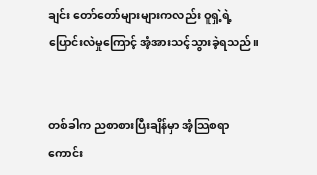ချင်း တော်တော်များများကလည်း ဝူရှဲ့ရဲ့ ပြောင်းလဲမှုကြောင့် အံ့အားသင့်သွားခဲ့ရသည်။


တစ်ခါက ညစာစားပြီးချိန်မှာ အံ့သြစရာကောင်း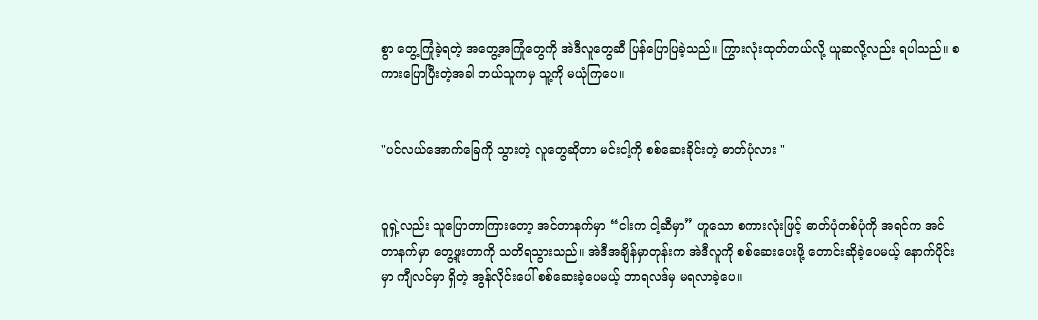စွာ တွေ့ကြုံခဲ့ရတဲ့ အတွေ့အကြုံတွေကို အဲဒီလူတွေဆီ ပြန်ပြောပြခဲ့သည်။ ကြွားလုံးထုတ်တယ်လို့ ယူဆလို့လည်း ရပါသည်။ စကားပြောပြီးတဲ့အခါ ဘယ်သူကမှ သူ့ကို မယုံကြပေ။


"ပင်လယ်အောက်ခြေကို သွားတဲ့ လူတွေဆိုတာ မင်းငါ့ကို စစ်ဆေးခိုင်းတဲ့ ဓာတ်ပုံလား "


ဝူရှဲ့လည်း သူပြောတာကြားတော့ အင်တာနက်မှာ “ငါးက ငါ့ဆီမှာ” ဟူသော စကားလုံးဖြင့် ဓာတ်ပုံတစ်ပုံကို အရင်က အင်တာနက်မှာ တွေ့ဖူးတာကို သတိရသွားသည်။ အဲဒီအချိန်မှာတုန်းက အဲဒီလူကို စစ်ဆေးပေးဖို့ တောင်းဆိုခဲ့ပေမယ့် နောက်ပိုင်းမှာ ကျီလင်မှာ ရှိတဲ့ အွန်လိုင်းပေါ် စစ်ဆေးခဲ့ပေမယ့် ဘာရလဒ်မှ မရလာခဲ့ပေ။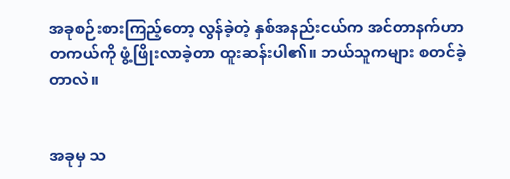အခုစဉ်းစားကြည့်တော့ လွန်ခဲ့တဲ့ နှစ်အနည်းငယ်က အင်တာနက်ဟာ တကယ်ကို ဖွံ့ဖြိုးလာခဲ့တာ ထူးဆန်းပါ၏။ ဘယ်သူကများ စတင်ခဲ့တာလဲ။


အခုမှ သ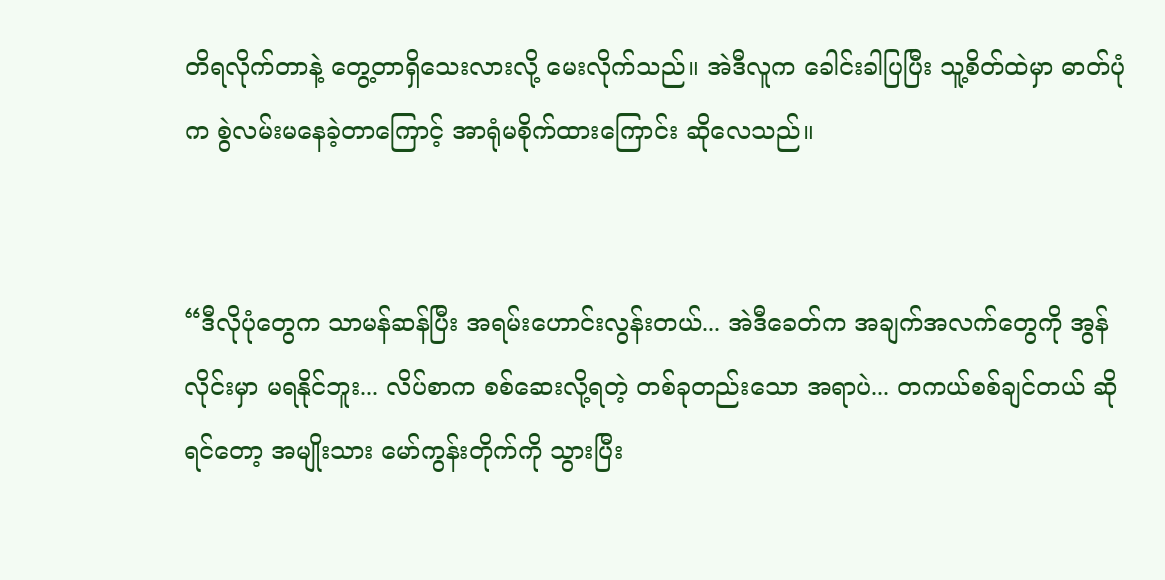တိရလိုက်တာနဲ့ တွေ့တာရှိသေးလားလို့ မေးလိုက်သည်။ အဲဒီလူက ခေါင်းခါပြပြီး သူ့စိတ်ထဲမှာ ဓာတ်ပုံက စွဲလမ်းမနေခဲ့တာကြောင့် အာရုံမစိုက်ထားကြောင်း ဆိုလေသည်။


“ဒီလိုပုံတွေက သာမန်ဆန်ပြီး အရမ်းဟောင်းလွန်းတယ်... အဲဒီခေတ်က အချက်အလက်တွေကို အွန်လိုင်းမှာ မရနိုင်ဘူး... လိပ်စာက စစ်ဆေးလို့ရတဲ့ တစ်ခုတည်းသော အရာပဲ... တကယ်စစ်ချင်တယ် ဆိုရင်တော့ အမျိုးသား မော်ကွန်းတိုက်ကို သွားပြီး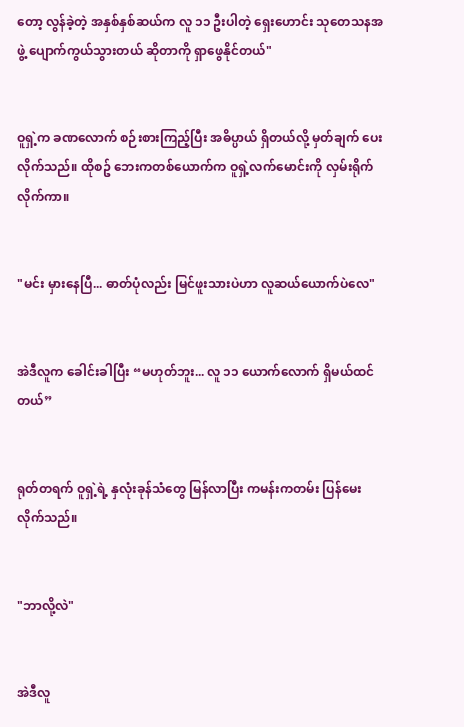တော့ လွန်ခဲ့တဲ့ အနှစ်နှစ်ဆယ်က လူ ၁၁ ဦးပါတဲ့ ရှေးဟောင်း သုတေသနအဖွဲ့ ပျောက်ကွယ်သွားတယ် ဆိုတာကို ရှာဖွေနိုင်တယ်"


ဝူရှဲ့က ခဏလောက် စဉ်းစားကြည့်ပြီး အဓိပ္ပာယ် ရှိတယ်လို့ မှတ်ချက် ပေးလိုက်သည်။ ထိုစဥ် ဘေးကတစ်ယောက်က ဝူရှဲ့လက်မောင်းကို လှမ်းရိုက်လိုက်ကာ။


"မင်း မှားနေပြီ... ဓာတ်ပုံလည်း မြင်ဖူးသားပဲဟာ လူဆယ်ယောက်ပဲလေ"


အဲဒီလူက ခေါင်းခါပြီး “မဟုတ်ဘူး... လူ ၁၁ ယောက်လောက် ရှိမယ်ထင်တယ်”


ရုတ်တရက် ဝူရှဲ့ရဲ့ နှလုံးခုန်သံတွေ မြန်လာပြီး ကမန်းကတမ်း ပြန်မေးလိုက်သည်။


"ဘာလို့လဲ"


အဲဒီလူ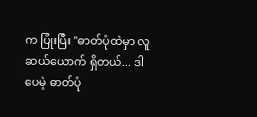က ပြုံးပြီး "ဓာတ်ပုံထဲမှာ လူဆယ်ယောက် ရှိတယ်... ဒါပေမဲ့ ဓာတ်ပုံ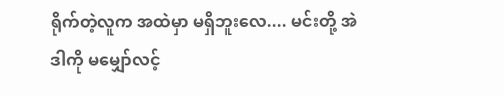ရိုက်တဲ့လူက အထဲမှာ မရှိဘူးလေ.... မင်းတို့ အဲဒါကို မမျှော်လင့်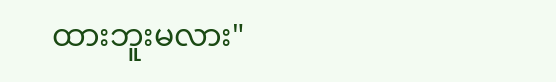ထားဘူးမလား"